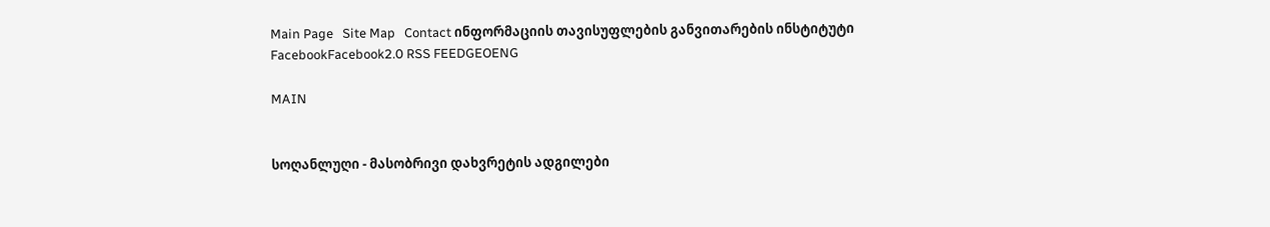Main Page   Site Map   Contact ინფორმაციის თავისუფლების განვითარების ინსტიტუტი
FacebookFacebook2.0 RSS FEEDGEOENG

MAIN


სოღანლუღი - მასობრივი დახვრეტის ადგილები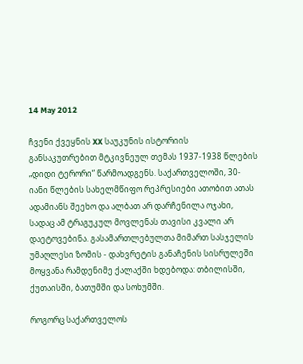14 May 2012

ჩვენი ქვეყნის XX საუკუნის ისტორიის განსაკუთრებით მტკივნეულ თემას 1937-1938 წლების „დიდი ტერორი“ წარმოადგენს. საქართველოში, 30-იანი წლების სახელმწიფო რეპრესიები ათობით ათას ადამიანს შეეხო და ალბათ არ დარჩენილა ოჯახი, სადაც ამ ტრაგუკულ მოვლენას თავისი კვალი არ დაეტოვებინა. გასამართლებულთა მიმართ სასჯელის უმაღლესი ზომის - დახვრეტის განაჩენის სისრულეში მოყვანა რამდენიმე ქალაქში ხდებოდა: თბილისში, ქუთაისში, ბათუმში და სოხუმში.

როგორც საქართველოს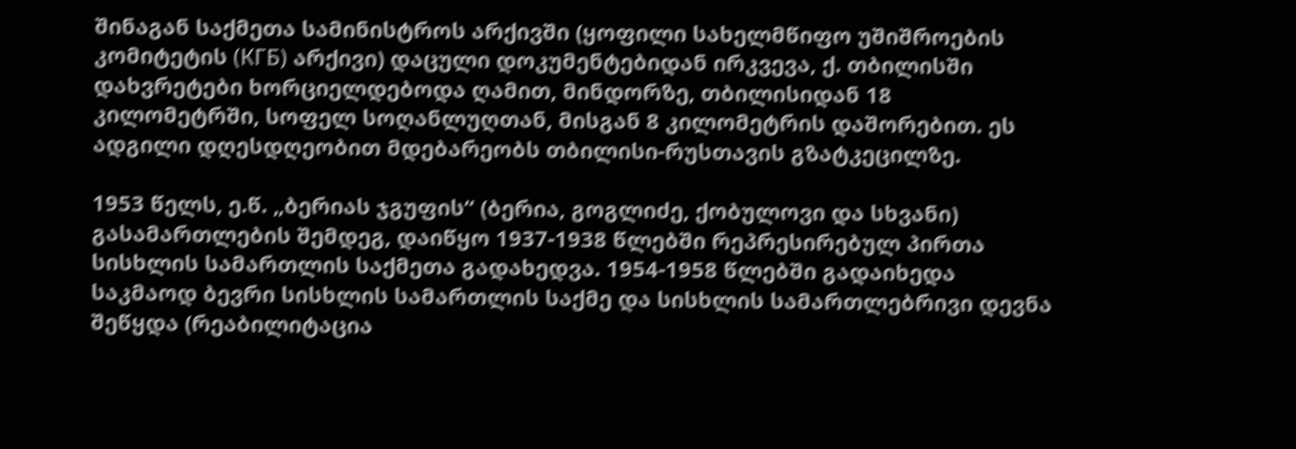შინაგან საქმეთა სამინისტროს არქივში (ყოფილი სახელმწიფო უშიშროების კომიტეტის (КГБ) არქივი) დაცული დოკუმენტებიდან ირკვევა, ქ. თბილისში დახვრეტები ხორციელდებოდა ღამით, მინდორზე, თბილისიდან 18 კილომეტრში, სოფელ სოღანლუღთან, მისგან 8 კილომეტრის დაშორებით. ეს ადგილი დღესდღეობით მდებარეობს თბილისი-რუსთავის გზატკეცილზე.

1953 წელს, ე.წ. „ბერიას ჯგუფის“ (ბერია, გოგლიძე, ქობულოვი და სხვანი) გასამართლების შემდეგ, დაიწყო 1937-1938 წლებში რეპრესირებულ პირთა სისხლის სამართლის საქმეთა გადახედვა. 1954-1958 წლებში გადაიხედა საკმაოდ ბევრი სისხლის სამართლის საქმე და სისხლის სამართლებრივი დევნა შეწყდა (რეაბილიტაცია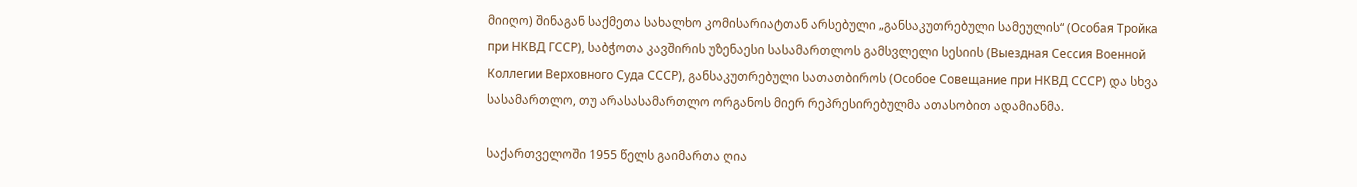მიიღო) შინაგან საქმეთა სახალხო კომისარიატთან არსებული „განსაკუთრებული სამეულის“ (Особая Тройка при НКВД ГССР), საბჭოთა კავშირის უზენაესი სასამართლოს გამსვლელი სესიის (Выездная Сессия Военной Коллегии Верховного Суда СССР), განსაკუთრებული სათათბიროს (Особое Совещание при НКВД СССР) და სხვა სასამართლო, თუ არასასამართლო ორგანოს მიერ რეპრესირებულმა ათასობით ადამიანმა.

საქართველოში 1955 წელს გაიმართა ღია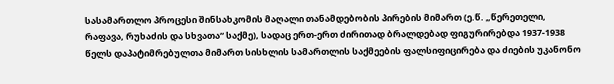სასამართლო პროცესი შინსახკომის მაღალი თანამდებობის პირების მიმართ (ე.წ. „წერეთელი, რაფავა, რუხაძის და სხვათა“ საქმე), სადაც ერთ-ერთ ძირითად ბრალდებად ფიგურირებდა 1937-1938 წელს დაპატიმრებულთა მიმართ სისხლის სამართლის საქმეების ფალსიფიცირება და ძიების უკანონო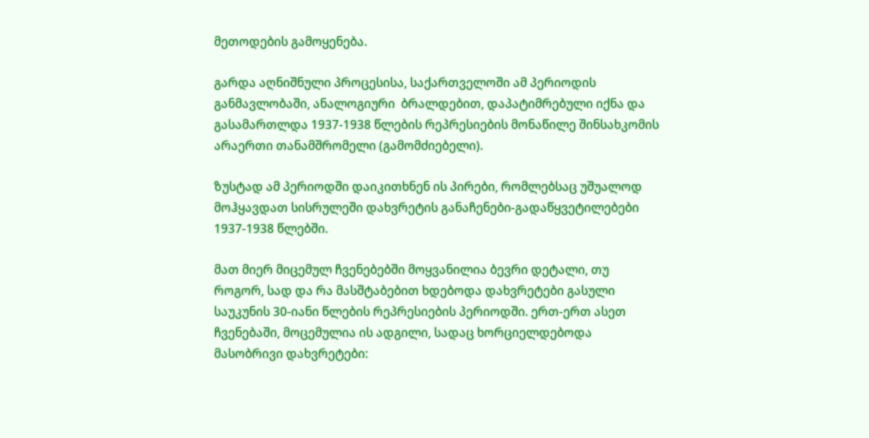მეთოდების გამოყენება.

გარდა აღნიშნული პროცესისა, საქართველოში ამ პერიოდის განმავლობაში, ანალოგიური  ბრალდებით, დაპატიმრებული იქნა და გასამართლდა 1937-1938 წლების რეპრესიების მონაწილე შინსახკომის არაერთი თანამშრომელი (გამომძიებელი).

ზუსტად ამ პერიოდში დაიკითხნენ ის პირები, რომლებსაც უშუალოდ მოჰყავდათ სისრულეში დახვრეტის განაჩენები-გადაწყვეტილებები 1937-1938 წლებში.

მათ მიერ მიცემულ ჩვენებებში მოყვანილია ბევრი დეტალი, თუ როგორ, სად და რა მასშტაბებით ხდებოდა დახვრეტები გასული საუკუნის 30-იანი წლების რეპრესიების პერიოდში. ერთ-ერთ ასეთ ჩვენებაში, მოცემულია ის ადგილი, სადაც ხორციელდებოდა მასობრივი დახვრეტები: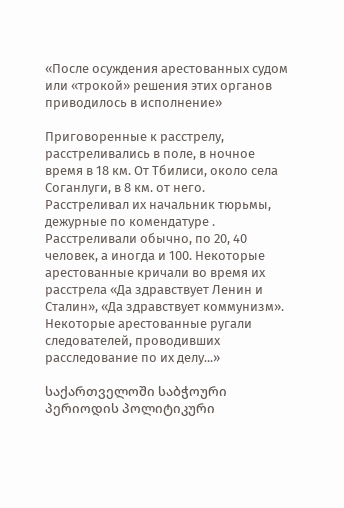«После осуждения арестованных судом или «трокой» решения этих органов  приводилось в исполнение»

Приговоренные к расстрелу, расстреливались в поле, в ночное время в 18 км. От Тбилиси, около села Соганлуги, в 8 км. от него. Расстреливал их начальник тюрьмы, дежурные по комендатуре . Расстреливали обычно, по 20, 40 человек, а иногда и 100. Некоторые арестованные кричали во время их расстрела «Да здравствует Ленин и Сталин», «Да здравствует коммунизм». Некоторые арестованные ругали следователей, проводивших расследование по их делу...»

საქართველოში საბჭოური პერიოდის პოლიტიკური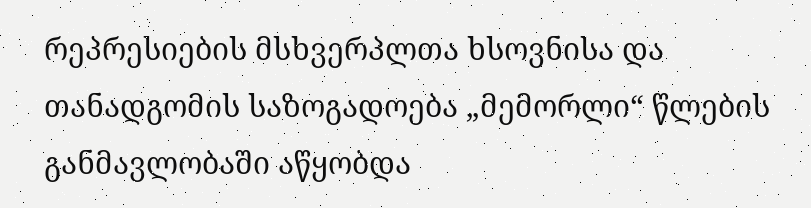რეპრესიების მსხვერპლთა ხსოვნისა და თანადგომის საზოგადოება „მემორლი“ წლების განმავლობაში აწყობდა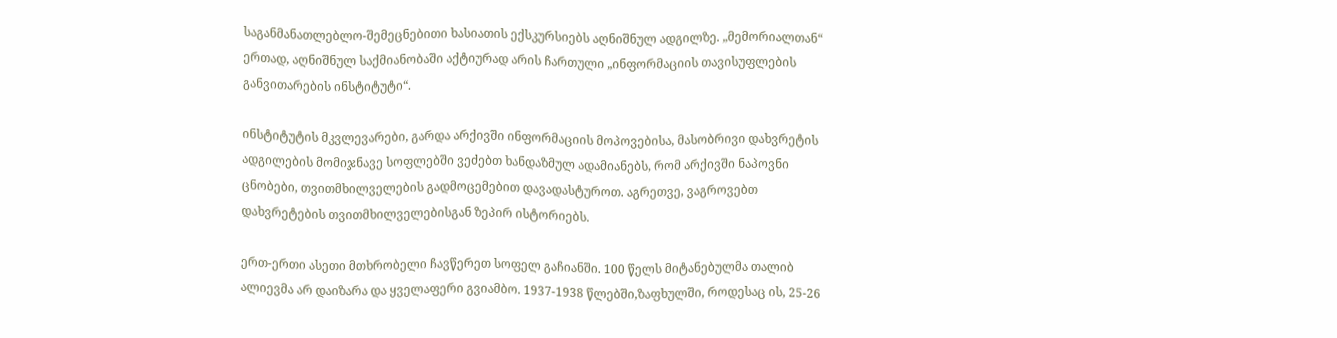საგანმანათლებლო-შემეცნებითი ხასიათის ექსკურსიებს აღნიშნულ ადგილზე. „მემორიალთან“ ერთად, აღნიშნულ საქმიანობაში აქტიურად არის ჩართული „ინფორმაციის თავისუფლების განვითარების ინსტიტუტი“.

ინსტიტუტის მკვლევარები, გარდა არქივში ინფორმაციის მოპოვებისა, მასობრივი დახვრეტის ადგილების მომიჯნავე სოფლებში ვეძებთ ხანდაზმულ ადამიანებს, რომ არქივში ნაპოვნი ცნობები, თვითმხილველების გადმოცემებით დავადასტუროთ. აგრეთვე, ვაგროვებთ დახვრეტების თვითმხილველებისგან ზეპირ ისტორიებს.

ერთ-ერთი ასეთი მთხრობელი ჩავწერეთ სოფელ გაჩიანში. 100 წელს მიტანებულმა თალიბ ალიევმა არ დაიზარა და ყველაფერი გვიამბო. 1937-1938 წლებში,ზაფხულში, როდესაც ის, 25-26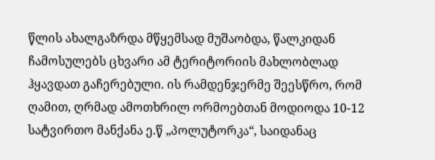წლის ახალგაზრდა მწყემსად მუშაობდა, წალკიდან ჩამოსულებს ცხვარი ამ ტერიტორიის მახლობლად ჰყავდათ გაჩერებული. ის რამდენჯერმე შეესწრო, რომ ღამით, ღრმად ამოთხრილ ორმოებთან მოდიოდა 10-12 სატვირთო მანქანა ე.წ „პოლუტორკა“, საიდანაც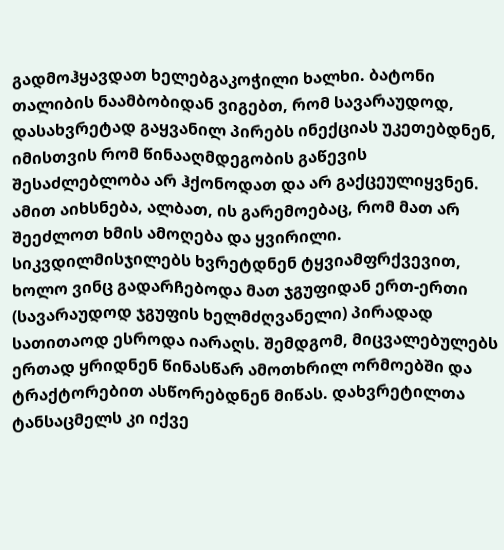გადმოჰყავდათ ხელებგაკოჭილი ხალხი. ბატონი თალიბის ნაამბობიდან ვიგებთ, რომ სავარაუდოდ, დასახვრეტად გაყვანილ პირებს ინექციას უკეთებდნენ, იმისთვის რომ წინააღმდეგობის გაწევის შესაძლებლობა არ ჰქონოდათ და არ გაქცეულიყვნენ. ამით აიხსნება, ალბათ, ის გარემოებაც, რომ მათ არ შეეძლოთ ხმის ამოღება და ყვირილი. სიკვდილმისჯილებს ხვრეტდნენ ტყვიამფრქვევით, ხოლო ვინც გადარჩებოდა მათ ჯგუფიდან ერთ-ერთი (სავარაუდოდ ჯგუფის ხელმძღვანელი) პირადად სათითაოდ ესროდა იარაღს. შემდგომ, მიცვალებულებს ერთად ყრიდნენ წინასწარ ამოთხრილ ორმოებში და ტრაქტორებით ასწორებდნენ მიწას. დახვრეტილთა ტანსაცმელს კი იქვე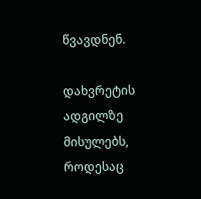წვავდნენ.

დახვრეტის ადგილზე მისულებს, როდესაც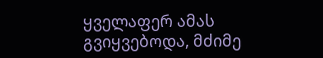ყველაფერ ამას გვიყვებოდა, მძიმე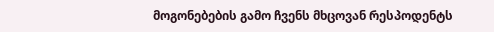მოგონებების გამო ჩვენს მხცოვან რესპოდენტს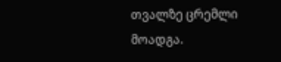თვალზე ცრემლი მოადგა.